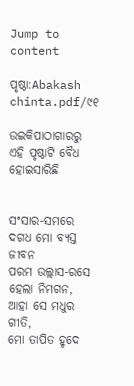Jump to content

ପୃଷ୍ଠା:Abakash chinta.pdf/୯୧

ଉଇକିପାଠାଗାର‌ରୁ
ଏହି ପୃଷ୍ଠାଟି ବୈଧ ହୋଇସାରିଛି


ସଂସାର-ସମରେ ଦଗଧ ମୋ ବ୍ୟସ୍ତ ଜୀବନ
ପରମ ଉଲ୍ଲାସ-ରସେ ହେଲା ନିମଗନ,
ଆହା ସେ ମଧୁର ଗୀତି,
ମୋ ତାପିତ ହୃଦେ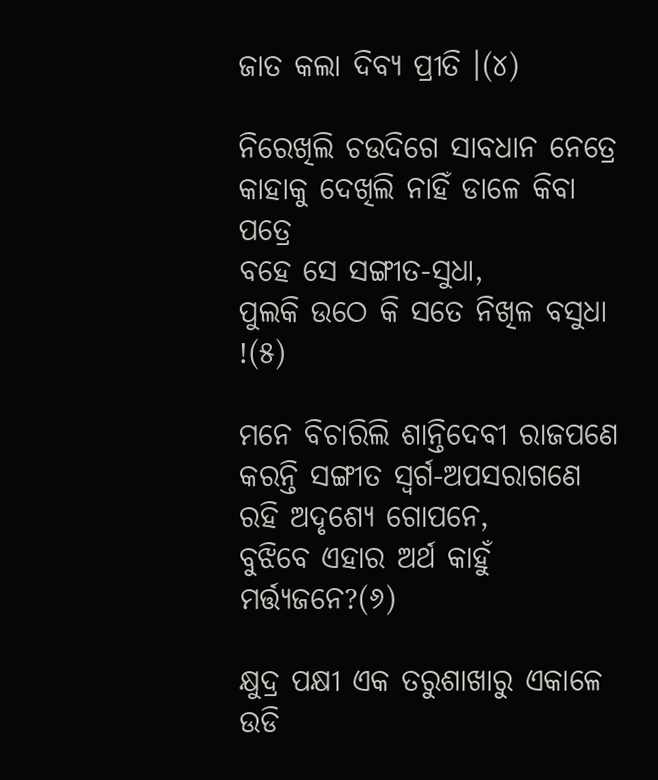ଜାତ କଲା ଦିବ୍ୟ ପ୍ରୀତି ।(୪)

ନିରେଖିଲି ଚଉଦିଗେ ସାବଧାନ ନେତ୍ରେ
କାହାକୁ ଦେଖିଲି ନାହିଁ ଡାଳେ କିବା ପତ୍ରେ
ବହେ ସେ ସଙ୍ଗୀତ-ସୁଧା,
ପୁଲକି ଉଠେ କି ସତେ ନିଖିଳ ବସୁଧା !(୫)

ମନେ ବିଚାରିଲି ଶାନ୍ତିଦେବୀ ରାଜପଣେ
କରନ୍ତି ସଙ୍ଗୀତ ସ୍ବର୍ଗ-ଅପସରାଗଣେ
ରହି ଅଦୃଶ୍ୟେ ଗୋପନେ,
ବୁଝିବେ ଏହାର ଅର୍ଥ କାହୁଁ ମର୍ତ୍ତ୍ୟଜନେ?(୬)

କ୍ଷୁଦ୍ର ପକ୍ଷୀ ଏକ ତରୁଶାଖାରୁ ଏକାଳେ
ଉଡି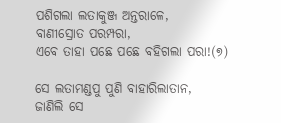ପଶିଗଲା ଲତାକୁଞ୍ଜ ଅନ୍ତରାଳେ,
ବାଣୀସ୍ରୋତ ପରମ୍ପରା,
ଏବେ ତାହା ପଛେ ପଛେ ବହିଗଲା ପରା!(୭)

ସେ ଲତାମଣ୍ଡପୁ ପୁଣି ବାହାରିଲାତାନ,
ଜାଣିଲି ସେ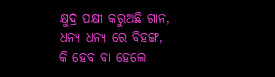କ୍ଷୁଦ୍ର ପକ୍ଷୀ କରୁଅଛି ଗାନ,
ଧନ୍ୟ ଧନ୍ୟ ରେ ବିହଙ୍ଗ,
କି ହେବ ବା ହେଲେ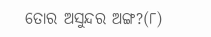ତୋର ଅସୁନ୍ଦର ଅଙ୍ଗ?(୮)